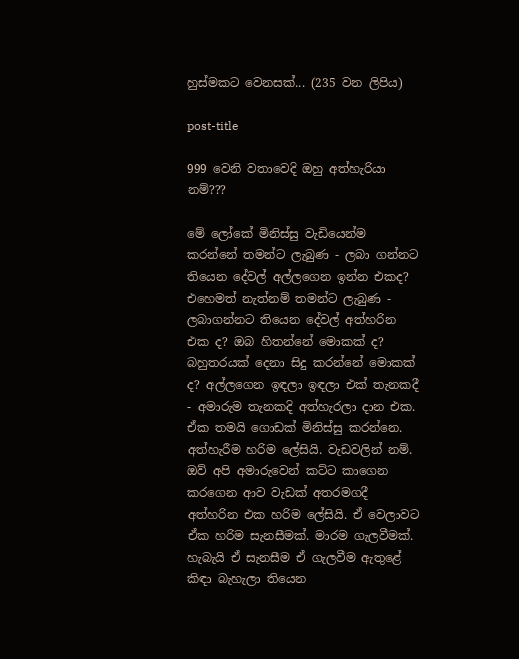හුස්මකට වෙනසක්... (235 වන ලිපිය)

post-title

999 වෙනි වතාවෙදි ඔහු අත්හැරියා නම්???

මේ ලෝකේ මිනිස්සු වැඩියෙන්ම කරන්නේ තමන්ට ලැබුණ - ලබා ගන්නට තියෙන දේවල් අල්ලගෙන ඉන්න එකද? එහෙමත් නැත්නම් තමන්ට ලැබුණ - ලබාගන්නට තියෙන දේවල් අත්හරින එක ද? ඔබ හිතන්නේ මොකක් ද? බහුතරයක් දෙනා සිදු කරන්නේ මොකක් ද? අල්ලගෙන ඉඳලා ඉඳලා එක් තැනකදී - අමාරුම තැනකදි අත්හැරලා දාන එක. ඒක තමයි ගොඩක් මිනිස්සු කරන්නෙ. අත්හැරීම හරිම ලේසියි. වැඩවලින් නම්. ඔව් අපි අමාරුවෙන් කට්ට කාගෙන කරගෙන ආව වැඩක් අතරමගදී අත්හරින එක හරිම ලේසියි. ඒ වෙලාවට ඒක හරිම සැනසීමක්. මාරම ගැලවීමක්. හැබැයි ඒ සැනසීම ඒ ගැලවීම ඇතුළේ කිඳා බැහැලා තියෙන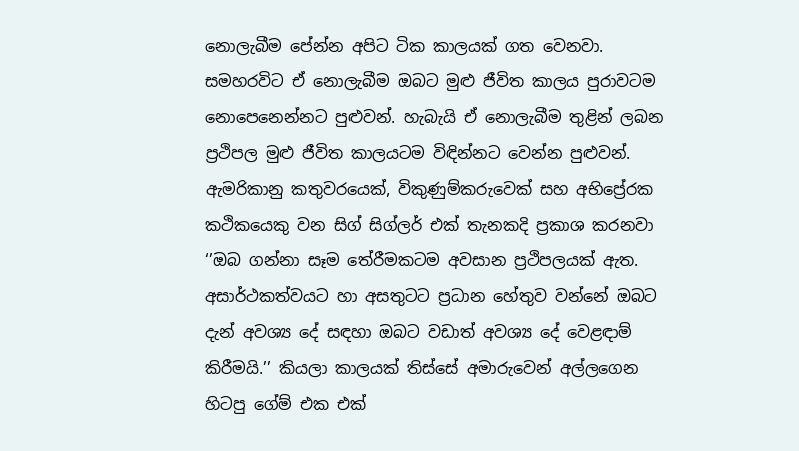නොලැබීම පේන්න අපිට ටික කාලයක් ගත වෙනවා. සමහරවිට ඒ නොලැබීම ඔබට මුළු ජීවිත කාලය පුරාවටම නොපෙනෙන්නට පුළුවන්. හැබැයි ඒ නොලැබීම තුළින් ලබන ප්‍රථිපල මුළු ජීවිත කාලයටම විඳින්නට වෙන්න පුළුවන්. ඇමරිකානු කතුවරයෙක්, විකුණුම්කරුවෙක් සහ අභිප්‍රේරක කථිකයෙකු වන සිග් සිග්ලර් එක් තැනකදි ප්‍රකාශ කරනවා ‘’ඔබ ගන්නා සෑම තේරීමකටම අවසාන ප්‍රථිපලයක් ඇත. අසාර්ථකත්වයට හා අසතුටට ප්‍රධාන හේතුව වන්නේ ඔබට දැන් අවශ්‍ය දේ සඳහා ඔබට වඩාත් අවශ්‍ය දේ වෙළඳාම් කිරීමයි.’’ කියලා කාලයක් තිස්සේ අමාරුවෙන් අල්ලගෙන හිටපු ගේම් එක එක්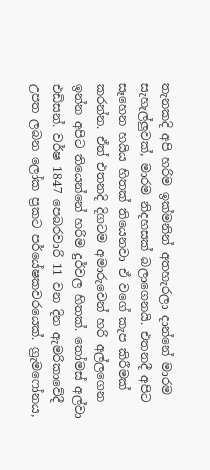තැනකදි අපි හරිම ඉක්මනින් අතහැරලා දාන්නේ මාරම සැහැල්ලුවක්, මාරම නිදහසක් බලාගෙනයි. එතනදී අපිට සෑහෙන හයිය හිතක් තියෙනවා ඒ වගේ කැප කිරීමක් කරන්න. ඒත් එතනදි දිගටම අමාරුවෙන් හරි අල්ලගෙන ඉන්න අපිට තියෙන්නේ හරිම දුර්වල හිතක්. තෝමස් අල්වා එඩිසන්. වර්ෂ 1847 පෙබරවාරි 11 වන දින ඇමරිකාවේදී උපත ලබන ලෝක ප්‍රකට පර්යේෂකවරයෙක්. ග්‍රැමෆෝනය,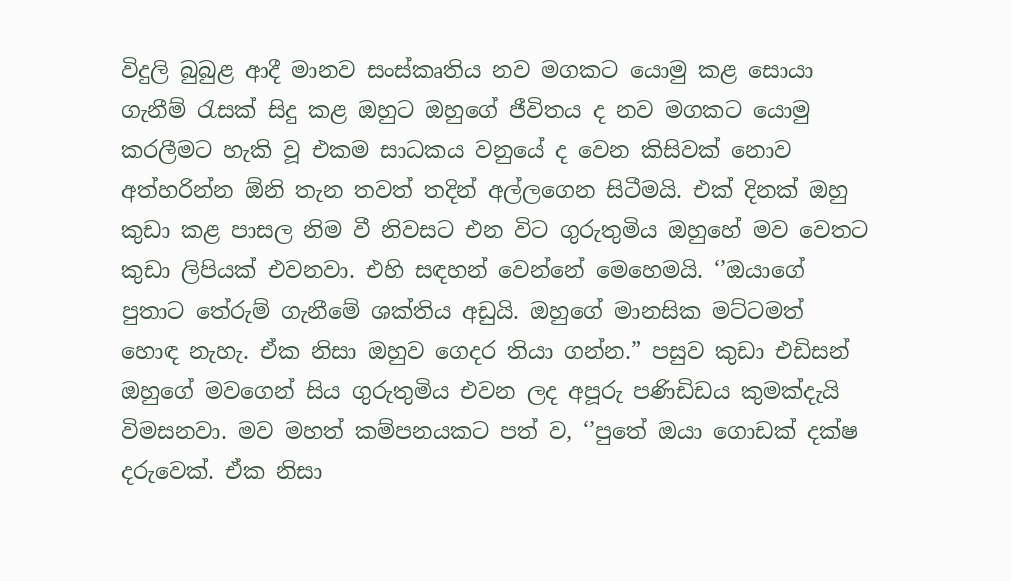විදුලි බුබුළ ආදී මානව සංස්කෘතිය නව මගකට යොමු කළ සොයා ගැනීම් රැසක් සිදු කළ ඔහුට ඔහුගේ ජීවිතය ද නව මගකට යොමු කරලීමට හැකි වූ එකම සාධකය වනුයේ ද වෙන කිසිවක් නොව අත්හරින්න ඕනි තැන තවත් තදින් අල්ලගෙන සිටීමයි. එක් දිනක් ඔහු කුඩා කළ පාසල නිම වී නිවසට එන විට ගුරුතුමිය ඔහුහේ මව වෙතට කුඩා ලිපියක් එවනවා. එහි සඳහන් වෙන්නේ මෙහෙමයි. ‘’ඔයාගේ පුතාට තේරුම් ගැනීමේ ශක්තිය අඩුයි. ඔහුගේ මානසික මට්ටමත් හොඳ නැහැ. ඒක නිසා ඔහුව ගෙදර තියා ගන්න.” පසුව කුඩා එඩිසන් ඔහුගේ මවගෙන් සිය ගුරුතුමිය එවන ලද අපූරු පණිඩිඩය කුමක්දැයි විමසනවා. මව මහත් කම්පනයකට පත් ව, ‘’පුතේ ඔයා ගොඩක් දක්ෂ දරුවෙක්. ඒක නිසා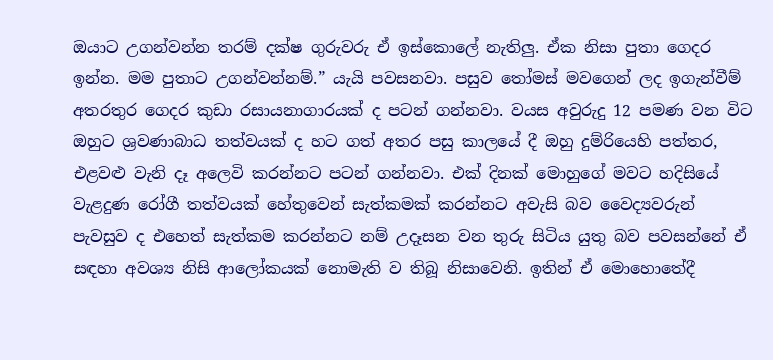ඔයාට උගන්වන්න තරම් දක්ෂ ගුරුවරු ඒ ඉස්කොලේ නැතිලු. ඒක නිසා පුතා ගෙදර ඉන්න. මම පුතාට උගන්වන්නම්.” යැයි පවසනවා. පසුව තෝමස් මවගෙන් ලද ඉගැන්වීම් අතරතුර ගෙදර කුඩා රසායනාගාරයක් ද පටන් ගන්නවා. වයස අවුරුදු 12 පමණ වන විට ඔහුට ශ්‍රවණාබාධ තත්වයක් ද හට ගත් අතර පසු කාලයේ දී ඔහු දුම්රියෙහි පත්තර, එළවළු වැනි දෑ අලෙවි කරන්නට පටන් ගන්නවා. එක් දිනක් මොහුගේ මවට හදිසියේ වැළදුණ රෝගී තත්වයක් හේතුවෙන් සැත්කමක් කරන්නට අවැසි බව වෛද්‍යවරුන් පැවසුව ද එහෙත් සැත්කම කරන්නට නම් උදෑසන වන තුරු සිටිය යුතු බව පවසන්නේ ඒ සඳහා අවශ්‍ය නිසි ආලෝකයක් නොමැති ව තිබූ නිසාවෙනි. ඉතින් ඒ මොහොතේදී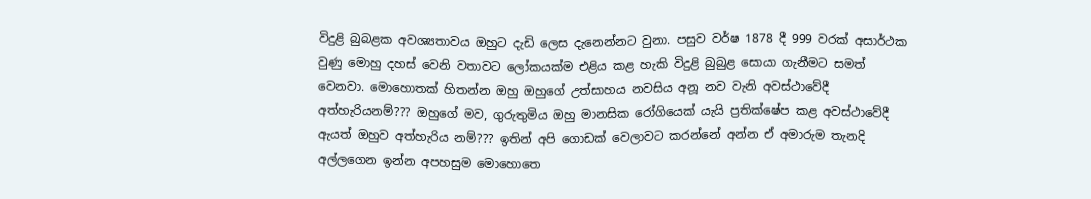විදුළි බුබළක අවශ්‍යතාවය ඔහුට දැඩි ලෙස දැනෙන්නට වුනා. පසුව වර්ෂ 1878 දී 999 වරක් අසාර්ථක වුණු මොහු දහස් වෙනි වතාවට ලෝකයක්ම එළිය කළ හැකි විදුළි බුබුළ සොයා ගැනීමට සමත් වෙනවා. මොහොතක් හිතන්න ඔහු ඔහුගේ උත්සාහය නවසිය අනූ නව වැනි අවස්ථාවේදී අත්හැරියනම්??? ඔහුගේ මව, ගුරුතුමිය ඔහු මානසික රෝගියෙක් යැයි ප්‍රතික්ෂේප කළ අවස්ථාවේදී ඇයත් ඔහුව අත්හැරිය නම්??? ඉතින් අපි ගොඩක් වෙලාවට කරන්නේ අන්න ඒ අමාරුම තැනදි අල්ලගෙන ඉන්න අපහසුම මොහොතෙ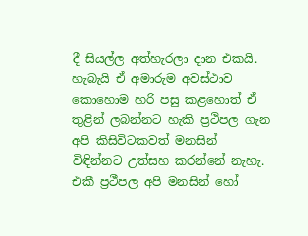දී සියල්ල අත්හැරලා දාන එකයි. හැබැයි ඒ අමාරුම අවස්ථාව කොහොම හරි පසු කළහොත් ඒ තුළින් ලබන්නට හැකි ප්‍රථිපල ගැන අපි කිසිවිටකවත් මනසින් විඳින්නට උත්සහ කරන්නේ නැහැ. එකී ප්‍රථීපල අපි මනසින් හෝ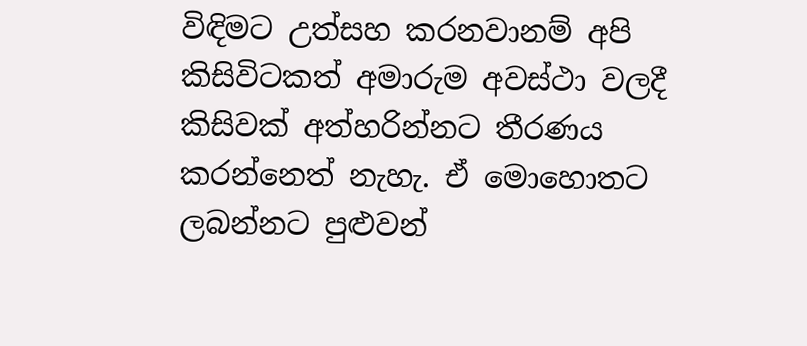විඳිමට උත්සහ කරනවානම් අපි කිසිවිටකත් අමාරුම අවස්ථා වලදී කිසිවක් අත්හරින්නට තීරණය කරන්නෙත් නැහැ. ඒ මොහොතට ලබන්නට පුළුවන්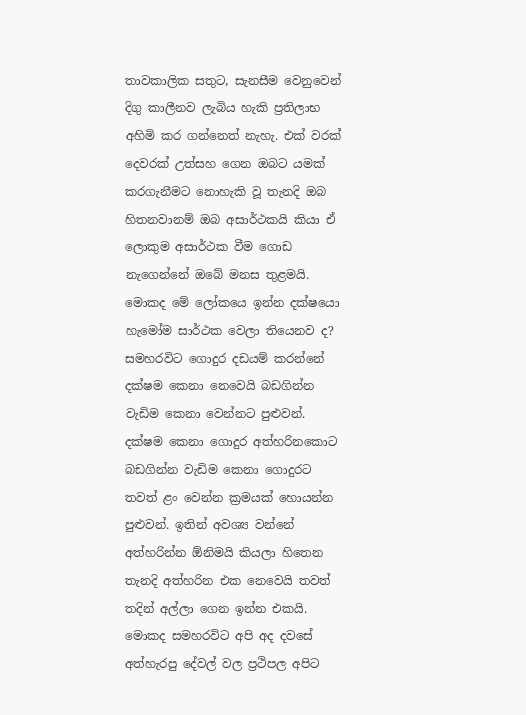තාවකාලික සතුට, සැනසීම වෙනුවෙන් දිගු කාලීනව ලැබිය හැකි ප්‍රතිලාභ අහිමි කර ගන්නෙත් නැහැ. එක් වරක් දෙවරක් උත්සහ ගෙන ඔබට යමක් කරගැනීමට නොහැකි වූ තැනදි ඔබ හිතනවානම් ඔබ අසාර්ථකයි කියා ඒ ලොකුම අසාර්ථක වීම ගොඩ නැගෙන්නේ ඔබේ මනස තුළමයි. මොකද මේ ලෝකයෙ ඉන්න දක්ෂයො හැමෝම සාර්ථක වෙලා තියෙනව ද? සමහරවිට ගොදුර දඩයම් කරන්නේ දක්ෂම කෙනා නෙවෙයි බඩගින්න වැඩිම කෙනා වෙන්නට පුළුවන්. දක්ෂම කෙනා ගොදුර අත්හරිනකොට බඩගින්න වැඩිම කෙනා ගොදුරට තවත් ළං වෙන්න ක්‍රමයක් හොයන්න පුළුවන්. ඉතින් අවශ්‍ය වන්නේ අත්හරින්න ඕනිමයි කියලා හිතෙන තැනදි අත්හරින එක නෙවෙයි තවත් තදින් අල්ලා ගෙන ඉන්න එකයි. මොකද සමහරවිට අපි අද දවසේ අත්හැරපු දේවල් වල ප්‍රථිපල අපිට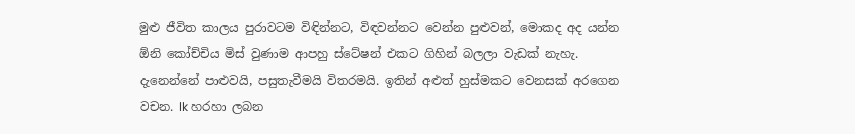මුළු ජීවිත කාලය පුරාවටම විඳින්නට, විඳවන්නට වෙන්න පුළුවන්, මොකද අද යන්න ඕනි කෝච්චිය මිස් වුණාම ආපහු ස්ටේෂන් එකට ගිහින් බලලා වැඩක් නැහැ. දැනෙන්නේ පාළුවයි, පසුතැවීමයි විතරමයි. ඉතින් අළුත් හුස්මකට වෙනසක් අරගෙන වචන. lk හරහා ලබන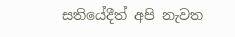සතියේදීත් අපි නැවත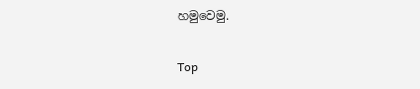හමුවෙමු.

Top